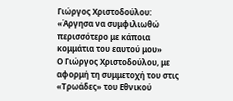Γιώργος Χριστοδούλου: «Άργησα να συμφιλιωθώ περισσότερο με κάποια κομμάτια του εαυτού μου»
Ο Γιώργος Χριστοδούλου, με αφορμή τη συμμετοχή του στις «Τρωάδες» του Εθνικού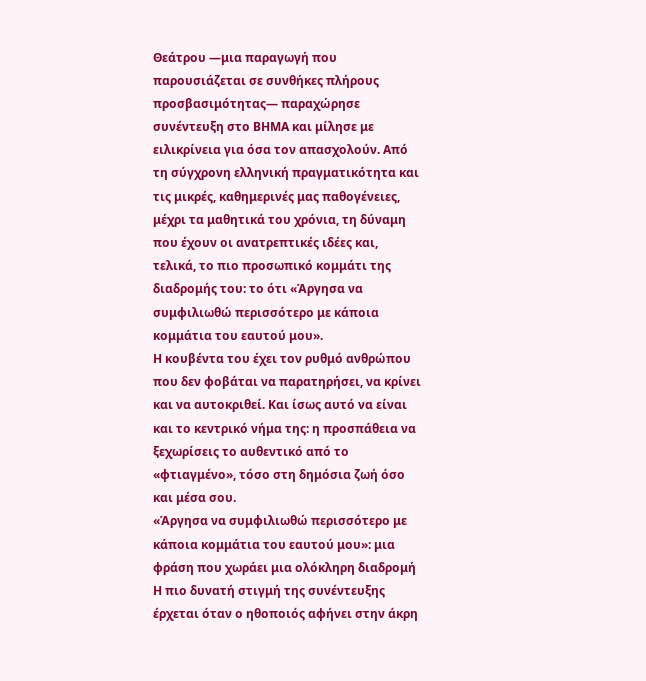Θεάτρου —μια παραγωγή που παρουσιάζεται σε συνθήκες πλήρους προσβασιμότητας— παραχώρησε συνέντευξη στο ΒΗΜΑ και μίλησε με ειλικρίνεια για όσα τον απασχολούν. Από τη σύγχρονη ελληνική πραγματικότητα και τις μικρές, καθημερινές μας παθογένειες, μέχρι τα μαθητικά του χρόνια, τη δύναμη που έχουν οι ανατρεπτικές ιδέες και, τελικά, το πιο προσωπικό κομμάτι της διαδρομής του: το ότι «Άργησα να συμφιλιωθώ περισσότερο με κάποια κομμάτια του εαυτού μου».
Η κουβέντα του έχει τον ρυθμό ανθρώπου που δεν φοβάται να παρατηρήσει, να κρίνει και να αυτοκριθεί. Και ίσως αυτό να είναι και το κεντρικό νήμα της: η προσπάθεια να ξεχωρίσεις το αυθεντικό από το «φτιαγμένο», τόσο στη δημόσια ζωή όσο και μέσα σου.
«Άργησα να συμφιλιωθώ περισσότερο με κάποια κομμάτια του εαυτού μου»: μια φράση που χωράει μια ολόκληρη διαδρομή
Η πιο δυνατή στιγμή της συνέντευξης έρχεται όταν ο ηθοποιός αφήνει στην άκρη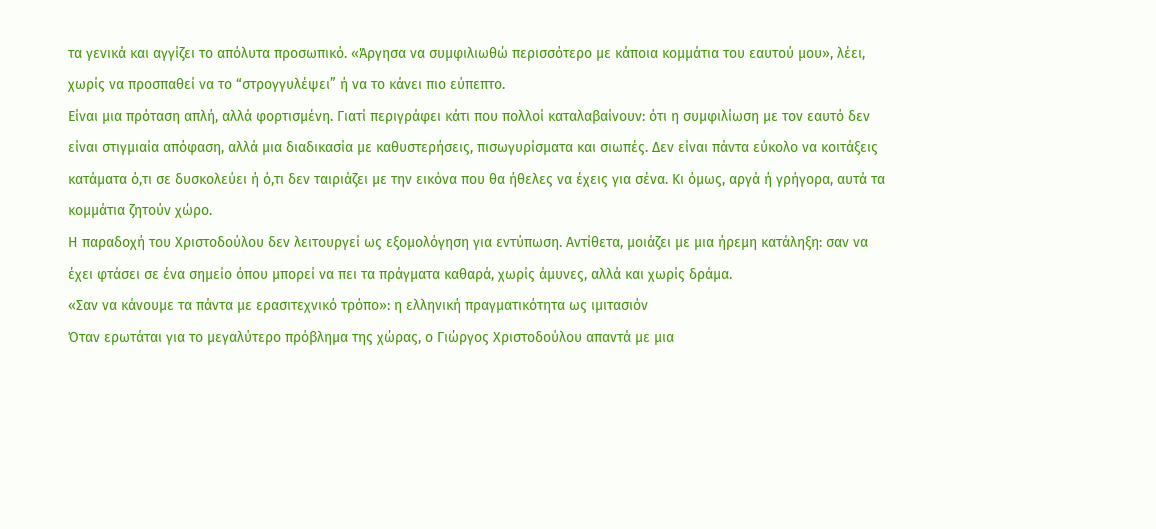τα γενικά και αγγίζει το απόλυτα προσωπικό. «Άργησα να συμφιλιωθώ περισσότερο με κάποια κομμάτια του εαυτού μου», λέει, χωρίς να προσπαθεί να το “στρογγυλέψει” ή να το κάνει πιο εύπεπτο.
Είναι μια πρόταση απλή, αλλά φορτισμένη. Γιατί περιγράφει κάτι που πολλοί καταλαβαίνουν: ότι η συμφιλίωση με τον εαυτό δεν είναι στιγμιαία απόφαση, αλλά μια διαδικασία με καθυστερήσεις, πισωγυρίσματα και σιωπές. Δεν είναι πάντα εύκολο να κοιτάξεις κατάματα ό,τι σε δυσκολεύει ή ό,τι δεν ταιριάζει με την εικόνα που θα ήθελες να έχεις για σένα. Κι όμως, αργά ή γρήγορα, αυτά τα κομμάτια ζητούν χώρο.
Η παραδοχή του Χριστοδούλου δεν λειτουργεί ως εξομολόγηση για εντύπωση. Αντίθετα, μοιάζει με μια ήρεμη κατάληξη: σαν να έχει φτάσει σε ένα σημείο όπου μπορεί να πει τα πράγματα καθαρά, χωρίς άμυνες, αλλά και χωρίς δράμα.
«Σαν να κάνουμε τα πάντα με ερασιτεχνικό τρόπο»: η ελληνική πραγματικότητα ως ιμιτασιόν
Όταν ερωτάται για το μεγαλύτερο πρόβλημα της χώρας, ο Γιώργος Χριστοδούλου απαντά με μια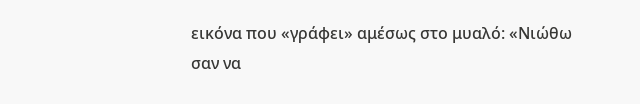εικόνα που «γράφει» αμέσως στο μυαλό: «Νιώθω σαν να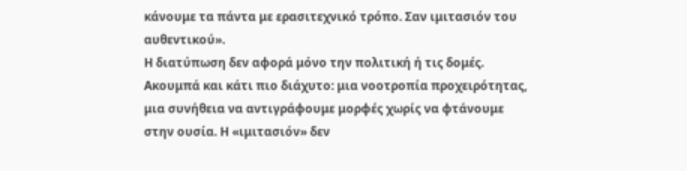κάνουμε τα πάντα με ερασιτεχνικό τρόπο. Σαν ιμιτασιόν του αυθεντικού».
Η διατύπωση δεν αφορά μόνο την πολιτική ή τις δομές. Ακουμπά και κάτι πιο διάχυτο: μια νοοτροπία προχειρότητας, μια συνήθεια να αντιγράφουμε μορφές χωρίς να φτάνουμε στην ουσία. Η «ιμιτασιόν» δεν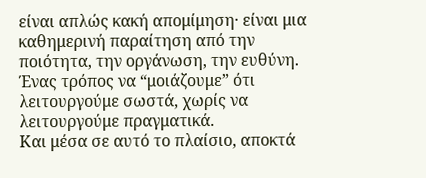είναι απλώς κακή απομίμηση· είναι μια καθημερινή παραίτηση από την ποιότητα, την οργάνωση, την ευθύνη. Ένας τρόπος να “μοιάζουμε” ότι λειτουργούμε σωστά, χωρίς να λειτουργούμε πραγματικά.
Και μέσα σε αυτό το πλαίσιο, αποκτά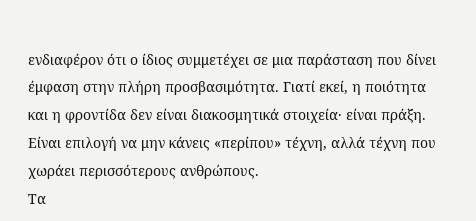ενδιαφέρον ότι ο ίδιος συμμετέχει σε μια παράσταση που δίνει έμφαση στην πλήρη προσβασιμότητα. Γιατί εκεί, η ποιότητα και η φροντίδα δεν είναι διακοσμητικά στοιχεία· είναι πράξη. Είναι επιλογή να μην κάνεις «περίπου» τέχνη, αλλά τέχνη που χωράει περισσότερους ανθρώπους.
Τα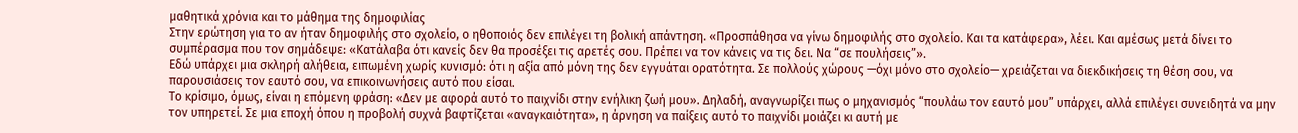μαθητικά χρόνια και το μάθημα της δημοφιλίας
Στην ερώτηση για το αν ήταν δημοφιλής στο σχολείο, ο ηθοποιός δεν επιλέγει τη βολική απάντηση. «Προσπάθησα να γίνω δημοφιλής στο σχολείο. Και τα κατάφερα», λέει. Και αμέσως μετά δίνει το συμπέρασμα που τον σημάδεψε: «Κατάλαβα ότι κανείς δεν θα προσέξει τις αρετές σου. Πρέπει να τον κάνεις να τις δει. Να “σε πουλήσεις”».
Εδώ υπάρχει μια σκληρή αλήθεια, ειπωμένη χωρίς κυνισμό: ότι η αξία από μόνη της δεν εγγυάται ορατότητα. Σε πολλούς χώρους —όχι μόνο στο σχολείο— χρειάζεται να διεκδικήσεις τη θέση σου, να παρουσιάσεις τον εαυτό σου, να επικοινωνήσεις αυτό που είσαι.
Το κρίσιμο, όμως, είναι η επόμενη φράση: «Δεν με αφορά αυτό το παιχνίδι στην ενήλικη ζωή μου». Δηλαδή, αναγνωρίζει πως ο μηχανισμός “πουλάω τον εαυτό μου” υπάρχει, αλλά επιλέγει συνειδητά να μην τον υπηρετεί. Σε μια εποχή όπου η προβολή συχνά βαφτίζεται «αναγκαιότητα», η άρνηση να παίξεις αυτό το παιχνίδι μοιάζει κι αυτή με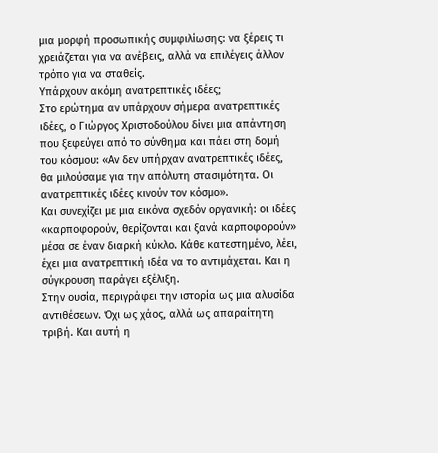μια μορφή προσωπικής συμφιλίωσης: να ξέρεις τι χρειάζεται για να ανέβεις, αλλά να επιλέγεις άλλον τρόπο για να σταθείς.
Υπάρχουν ακόμη ανατρεπτικές ιδέες;
Στο ερώτημα αν υπάρχουν σήμερα ανατρεπτικές ιδέες, ο Γιώργος Χριστοδούλου δίνει μια απάντηση που ξεφεύγει από το σύνθημα και πάει στη δομή του κόσμου: «Αν δεν υπήρχαν ανατρεπτικές ιδέες, θα μιλούσαμε για την απόλυτη στασιμότητα. Οι ανατρεπτικές ιδέες κινούν τον κόσμο».
Και συνεχίζει με μια εικόνα σχεδόν οργανική: οι ιδέες «καρποφορούν, θερίζονται και ξανά καρποφορούν» μέσα σε έναν διαρκή κύκλο. Κάθε κατεστημένο, λέει, έχει μια ανατρεπτική ιδέα να το αντιμάχεται. Και η σύγκρουση παράγει εξέλιξη.
Στην ουσία, περιγράφει την ιστορία ως μια αλυσίδα αντιθέσεων. Όχι ως χάος, αλλά ως απαραίτητη τριβή. Και αυτή η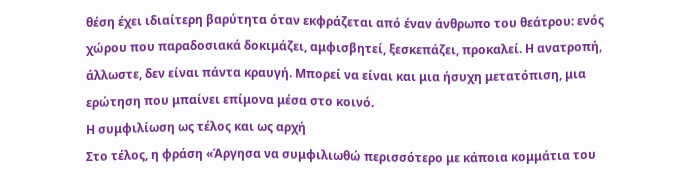θέση έχει ιδιαίτερη βαρύτητα όταν εκφράζεται από έναν άνθρωπο του θεάτρου: ενός χώρου που παραδοσιακά δοκιμάζει, αμφισβητεί, ξεσκεπάζει, προκαλεί. Η ανατροπή, άλλωστε, δεν είναι πάντα κραυγή. Μπορεί να είναι και μια ήσυχη μετατόπιση, μια ερώτηση που μπαίνει επίμονα μέσα στο κοινό.
Η συμφιλίωση ως τέλος και ως αρχή
Στο τέλος, η φράση «Άργησα να συμφιλιωθώ περισσότερο με κάποια κομμάτια του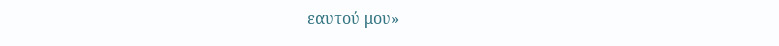εαυτού μου»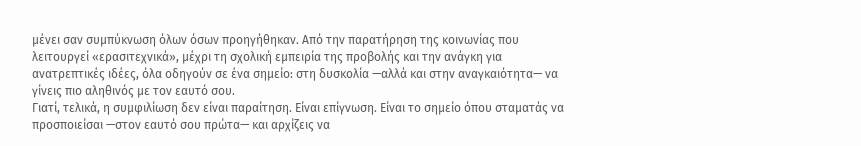μένει σαν συμπύκνωση όλων όσων προηγήθηκαν. Από την παρατήρηση της κοινωνίας που λειτουργεί «ερασιτεχνικά», μέχρι τη σχολική εμπειρία της προβολής και την ανάγκη για ανατρεπτικές ιδέες, όλα οδηγούν σε ένα σημείο: στη δυσκολία —αλλά και στην αναγκαιότητα— να γίνεις πιο αληθινός με τον εαυτό σου.
Γιατί, τελικά, η συμφιλίωση δεν είναι παραίτηση. Είναι επίγνωση. Είναι το σημείο όπου σταματάς να προσποιείσαι —στον εαυτό σου πρώτα— και αρχίζεις να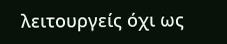λειτουργείς όχι ως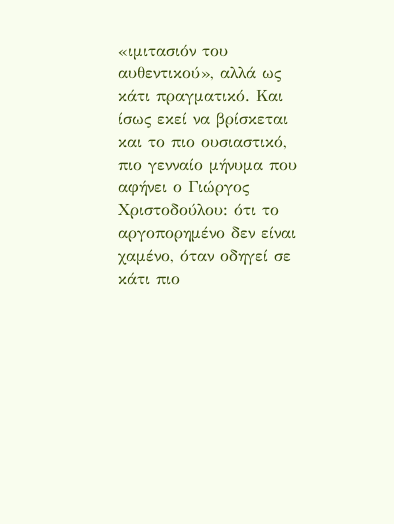«ιμιτασιόν του αυθεντικού», αλλά ως κάτι πραγματικό. Και ίσως εκεί να βρίσκεται και το πιο ουσιαστικό, πιο γενναίο μήνυμα που αφήνει ο Γιώργος Χριστοδούλου: ότι το αργοπορημένο δεν είναι χαμένο, όταν οδηγεί σε κάτι πιο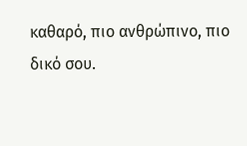καθαρό, πιο ανθρώπινο, πιο δικό σου.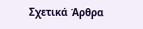Σχετικά Άρθρα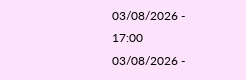03/08/2026 - 17:00
03/08/2026 -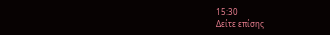15:30
Δείτε επίσης